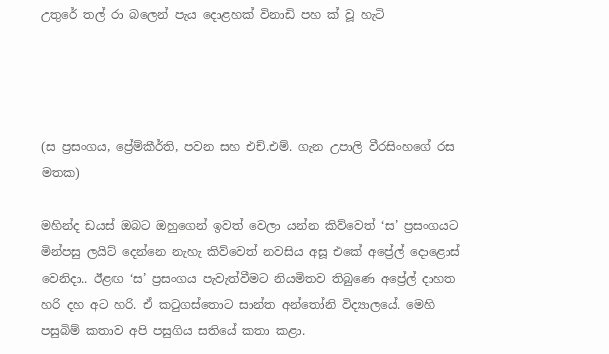උතුරේ තල් රා බලෙන් පැය දොළහක් විනාඩි පහ ක් වූ හැටි




(ස ප්‍රසංගය, ප්‍රේම්කීර්ති, පවන සහ එච්.එම්. ගැන උපාලි වීරසිංහගේ රස මතක)

මහින්ද ඩයස් ඔබට ඔහුගෙන් ඉවත් වෙලා යන්න කිව්වෙත් ‘ස’ ප්‍රසංගයට මින්පසු ලයිට් දෙන්නෙ නැහැ කිව්වෙත් නවසිය අසූ එකේ අප්‍රේල් දොළොස් වෙනිදා.. ඊළඟ ‘ස’ ප්‍රසංගය පැවැත්වීමට නියමිතව තිබුණෙ අප්‍රේල් දාහත හරි දහ අට හරි. ඒ කටුගස්තොට සාන්ත අන්තෝනි විද්‍යාලයේ. මෙහි පසුබිම් කතාව අපි පසුගිය සතියේ කතා කළා.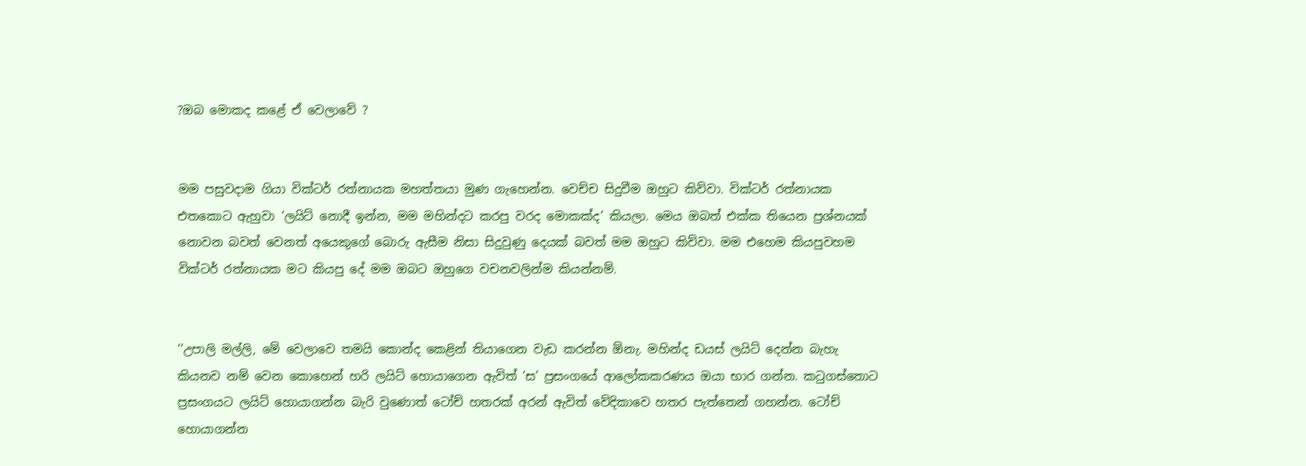?ඔබ මොකද කළේ ඒ වෙලාවේ ?


මම පසුවදාම ගියා වික්ටර් රත්නායක මහත්තයා මුණ ගැහෙන්න. වෙච්ච සිදුවීම ඔහුට කිව්වා. වික්ටර් රත්නායක එතකොට ඇහුවා ‘ලයිට් නොදී ඉන්න, මම මහින්දට කරපු වරද මොකක්ද’ කියලා. මෙය ඔබත් එක්ක තියෙන ප්‍රශ්නයක් නොවන බවත් වෙනත් අයෙකුගේ බොරු ඇසීම නිසා සිදුවුණු දෙයක් බවත් මම ඔහුට කිව්වා. මම එහෙම කියපුවහම වික්ටර් රත්නායක මට කියපු දේ මම ඔබට ඔහුගෙ වචනවලින්ම කියන්නම්.


‘‘උපාලි මල්ලි, මේ වෙලාවෙ තමයි කොන්ද කෙළින් තියාගෙන වැඩ කරන්න ඕනැ. මහින්ද ඩයස් ලයිට් දෙන්න බැහැ කියනව නම් වෙන කොහෙන් හරි ලයිට් හොයාගෙන ඇවිත් ‘ස’ ප්‍රසංගයේ ආලෝකකරණය ඔයා භාර ගන්න. කටුගස්තොට ප්‍රසංගයට ලයිට් හොයාගන්න බැරි වුණොත් ටෝච් හතරක් අරන් ඇවිත් වේදිකාවෙ හතර පැත්තෙන් ගහන්න. ටෝච් හොයාගන්න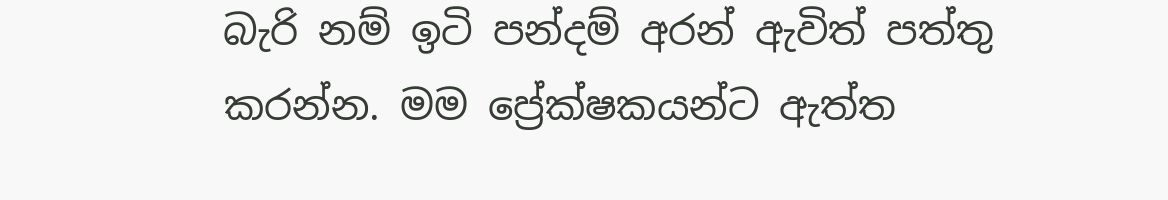බැරි නම් ඉටි පන්දම් අරන් ඇවිත් පත්තු කරන්න. මම ප්‍රේක්ෂකයන්ට ඇත්ත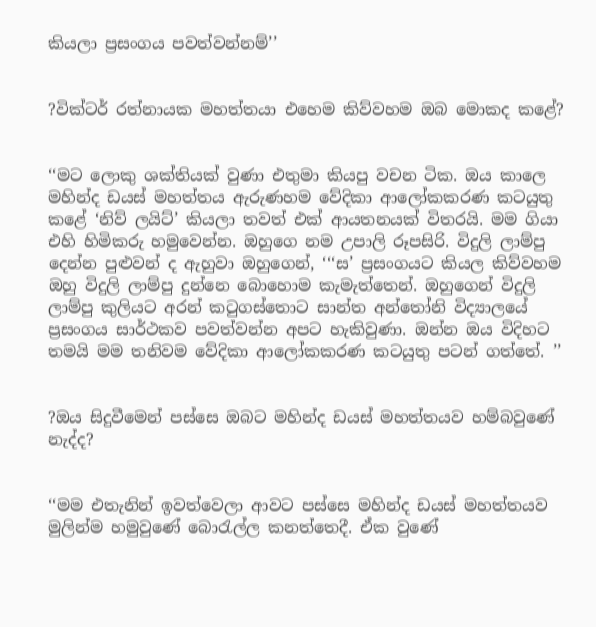කියලා ප්‍රසංගය පවත්වන්නම්’’


?වික්ටර් රත්නායක මහත්තයා එහෙම කිව්වහම ඔබ මොකද කළේ?


‘‘මට ලොකු ශක්තියක් වුණා එතුමා කියපු වචන ටික. ඔය කාලෙ මහින්ද ඩයස් මහත්තය ඇරුණහම වේදිකා ආලෝකකරණ කටයුතු කළේ ‘නිව් ලයිට්’ කියලා තවත් එක් ආයතනයක් විතරයි. මම ගියා එහි හිමිකරු හමුවෙන්න. ඔහුගෙ නම උපාලි රූපසිරි. විදුලි ලාම්පු දෙන්න පුළුවන් ද ඇහුවා ඔහුගෙන්, ‘‘‘ස’ ප්‍රසංගයට කියල කිව්වහම ඔහු විදුලි ලාම්පු දුන්නෙ බොහොම කැමැත්තෙන්. ඔහුගෙන් විදුලි ලාම්පු කුලියට අරන් කටුගස්තොට සාන්ත අන්තෝනි විද්‍යාලයේ ප්‍රසංගය සාර්ථකව පවත්වන්න අපට හැකිවුණා. ඔන්න ඔය විදිහට තමයි මම තනිවම වේදිකා ආලෝකකරණ කටයුතු පටන් ගත්තේ. ’’


?ඔය සිදුවීමෙන් පස්සෙ ඔබට මහින්ද ඩයස් මහත්තයව හම්බවුණේ නැද්ද?


‘‘මම එතැනින් ඉවත්වෙලා ආවට පස්සෙ මහින්ද ඩයස් මහත්තයව මුලින්ම හමුවුණේ බොරැල්ල කනත්තෙදී. ඒක වුණේ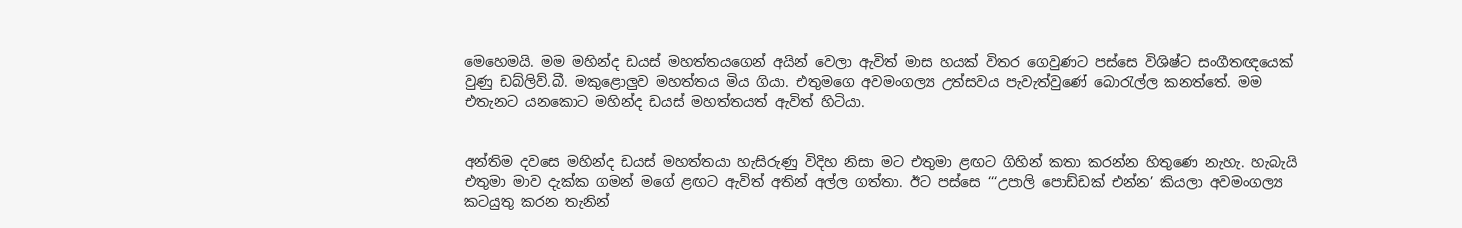මෙහෙමයි. මම මහින්ද ඩයස් මහත්තයගෙන් අයින් වෙලා ඇවිත් මාස හයක් විතර ගෙවුණට පස්සෙ විශිෂ්ට සංගීතඥයෙක් වුණු ඩබ්ලිව්.බී. මකුළොලුව මහත්තය මිය ගියා. එතුමගෙ අවමංගල්‍ය උත්සවය පැවැත්වුණේ බොරැල්ල කනත්තේ. මම එතැනට යනකොට මහින්ද ඩයස් මහත්තයත් ඇවිත් හිටියා.


අන්තිම දවසෙ මහින්ද ඩයස් මහත්තයා හැසිරුණු විදිහ නිසා මට එතුමා ළඟට ගිහින් කතා කරන්න හිතුණෙ නැහැ. හැබැයි එතුමා මාව දැක්ක ගමන් මගේ ළඟට ඇවිත් අතින් අල්ල ගත්තා. ඊට පස්සෙ ‘‘‘උපාලි පොඩ්ඩක් එන්න’ කියලා අවමංගල්‍ය කටයුතු කරන තැනින්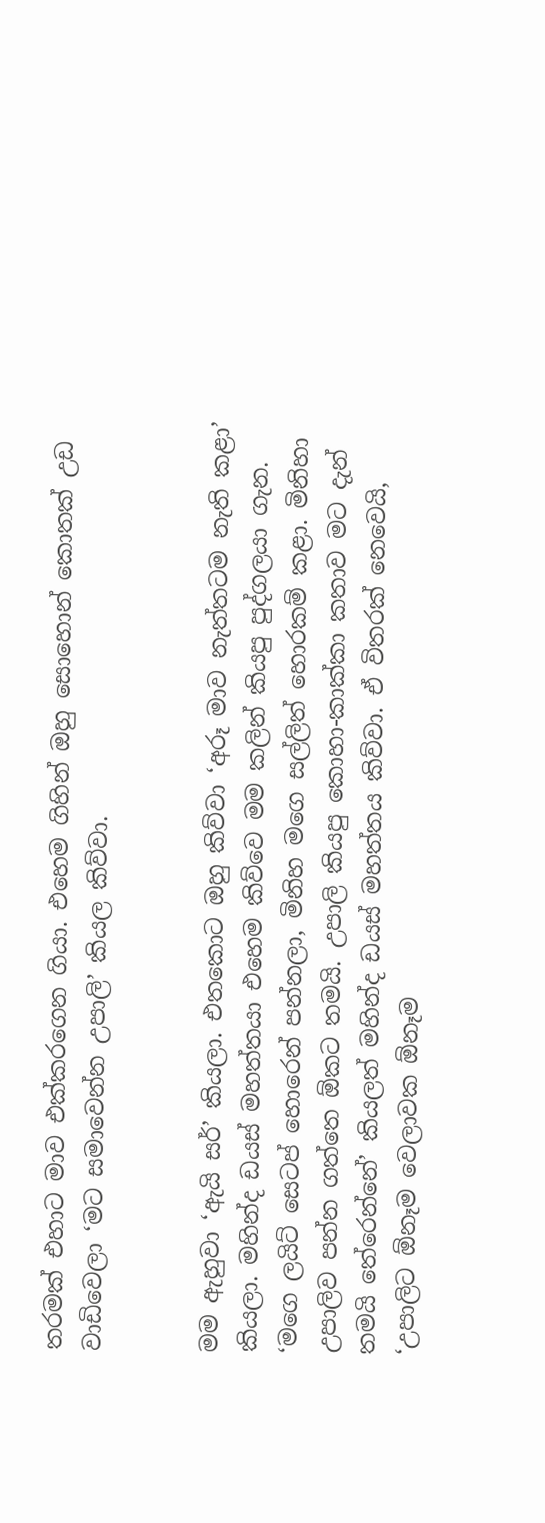තරමක් එහාට මාව එක්කරගෙන ගියා. එහෙම ගිහින් ඔහු සොහොන් කොතක් උඩ වාඩිවෙලා ‘මට සමාවෙන්න උපාලි’ කියල කිව්වා.


මම ඇහුවා ‘ඇයි සර්’ කියලා. එතකොට ඔහු කිව්වා ‘අරූ මාව නැත්තටම නැති කළා’ කියලා. මහින්ද ඩයස් මහත්තයා එහෙම කිව්වෙ මම කලින් කියපු පුද්ගලයා ගැන. ‘මගෙ ලයිට් සෙටප් හොරෙන් පන්නලා, මිනිහ මගෙ සල්ලිත් හොරකම් කළා. මිනිහා උපාලිව පන්න ගත්තෙ ඕකට තමයි. උපාලි කියපු කොහා-කාක්කා කතාව මට දැන් තමයි තේරෙන්නේ’ කියලත් මහින්ද ඩයස් මහත්තය කිව්වා. ඒ විතරක් නෙවෙයි, ‘උපාලිට ඕනෑම වෙලාවක ඕනෑම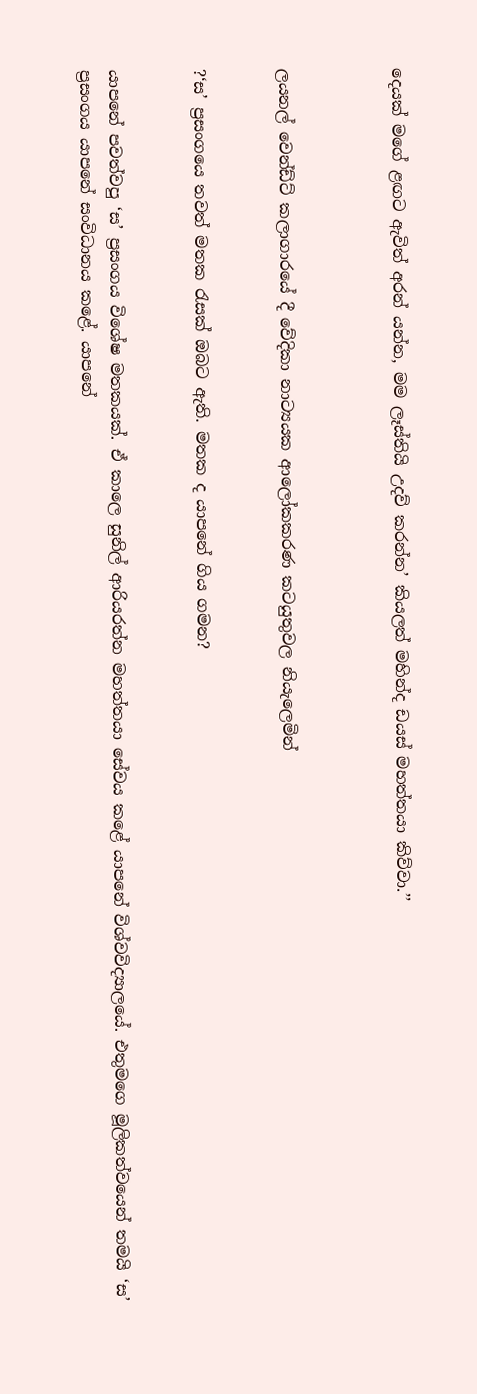දෙයක් මගේ ළඟට ඇවිත් අරන් යන්න, මම ලෑස්තියි උදව් කරන්න’ කියලත් මහින්ද ඩයස් මහත්තයා කිව්වා.’’



ලයනල් වෙන්ඩ්ට් කලාගාරයේ දී වේදිකා නාට්‍යයක ආලෝකකරණ කටයුතුවල නියැලෙමින්


?‘ස’ ප්‍රසංගයෙ තවත් මතක රැසක් ඔබට ඇති. මතක ද යාපනේ ගිය ගමන?


යාපනේ පවත්වපු ‘ස’ ප්‍රසංගය විශේෂ මතකයක්. ඒ කාලෙ සුනිල් ආරියරත්න මහත්තයා සේවය කළේ යාපනේ විශ්වවිද්‍යාලයේ. එතුමගෙ මූලිකත්වයෙන් තමයි ‘ස’ ප්‍රසංගය යාපනේ සංවිධානය කළේ. යාපනේ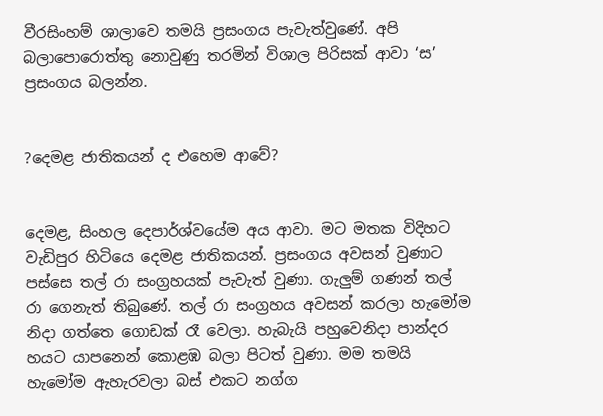වීරසිංහම් ශාලාවෙ තමයි ප්‍රසංගය පැවැත්වුණේ. අපි බලාපොරොත්තු නොවුණු තරමින් විශාල පිරිසක් ආවා ‘ස’ ප්‍රසංගය බලන්න.


?දෙමළ ජාතිකයන් ද එහෙම ආවේ?


දෙමළ, සිංහල දෙපාර්ශ්වයේම අය ආවා. මට මතක විදිහට වැඩිපුර හිටියෙ දෙමළ ජාතිකයන්. ප්‍රසංගය අවසන් වුණාට පස්සෙ තල් රා සංග්‍රහයක් පැවැත් වුණා. ගැලුම් ගණන් තල් රා ගෙනැත් තිබුණේ. තල් රා සංග්‍රහය අවසන් කරලා හැමෝම නිදා ගත්තෙ ගොඩක් රෑ වෙලා. හැබැයි පහුවෙනිදා පාන්දර හයට යාපනෙන් කොළඹ බලා පිටත් වුණා. මම තමයි හැමෝම ඇහැරවලා බස් එකට නග්ග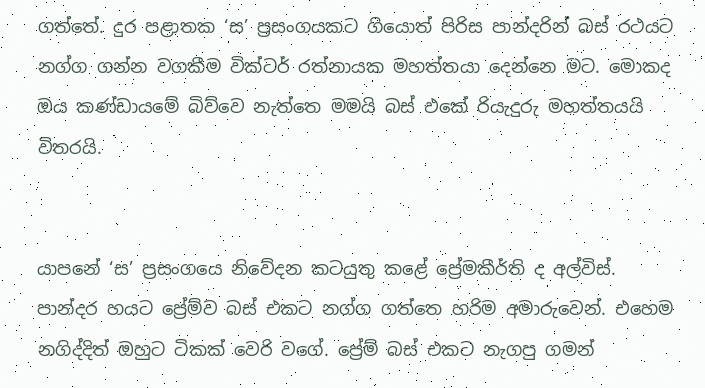ගත්තේ. දුර පළාතක ‘ස’ ප්‍රසංගයකට ගියොත් පිරිස පාන්දරින් බස් රථයට නග්ග ගන්න වගකීම වික්ටර් රත්නායක මහත්තයා දෙන්නෙ මට. මොකද ඔය කණ්ඩායමේ බිව්වෙ නැත්තෙ මමයි බස් එකේ රියැදුරු මහත්තයයි විතරයි.


යාපනේ ‘ස’ ප්‍රසංගයෙ නිවේදන කටයුතු කළේ ප්‍රේමකීර්ති ද අල්විස්. පාන්දර හයට ප්‍රේම්ව බස් එකට නග්ග ගත්තෙ හරිම අමාරුවෙන්. එහෙම නගිද්දිත් ඔහුට ටිකක් වෙරි වගේ. ප්‍රේම් බස් එකට නැගපු ගමන්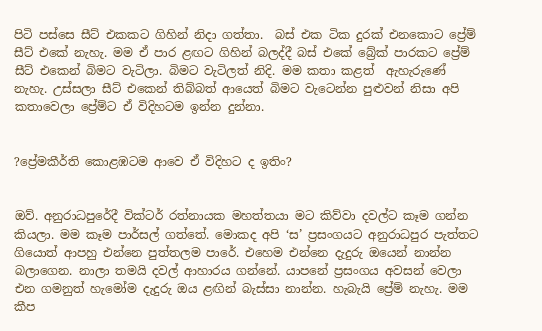පිටි පස්සෙ සීට් එකකට ගිහින් නිදා ගත්තා.  බස් එක ටික දුරක් එනකොට ප්‍රේම් සීට් එකේ නැහැ. මම ඒ පාර ළඟට ගිහින් බලද්දී බස් එකේ බ්‍රේක් පාරකට ප්‍රේම් සීට් එකෙන් බිමට වැටිලා. බිමට වැටිලත් නිදි. මම කතා කළත්  ඇහැරුණේ නැහැ. උස්සලා සීට් එකෙන් තිබ්බත් ආයෙත් බිමට වැටෙන්න පුළුවන් නිසා අපි කතාවෙලා ප්‍රේම්ට ඒ විදිහටම ඉන්න දුන්නා.


?ප්‍රේමකීර්ති කොළඹටම ආවෙ ඒ විදිහට ද ඉතිං?


ඔව්. අනුරාධපුරේදී වික්ටර් රත්නායක මහත්තයා මට කිව්වා දවල්ට කෑම ගන්න කියලා. මම කෑම පාර්සල් ගත්තේ. මොකද අපි ‘ස’ ප්‍රසංගයට අනුරාධපුර පැත්තට ගියොත් ආපහු එන්නෙ පුත්තලම පාරේ. එහෙම එන්නෙ දැදුරු ඔයෙන් නාන්න බලාගෙන. නාලා තමයි දවල් ආහාරය ගන්නේ. යාපනේ ප්‍රසංගය අවසන් වෙලා එන ගමනුත් හැමෝම දැදුරු ඔය ළඟින් බැස්සා නාන්න. හැබැයි ප්‍රේම් නැහැ. මම කීප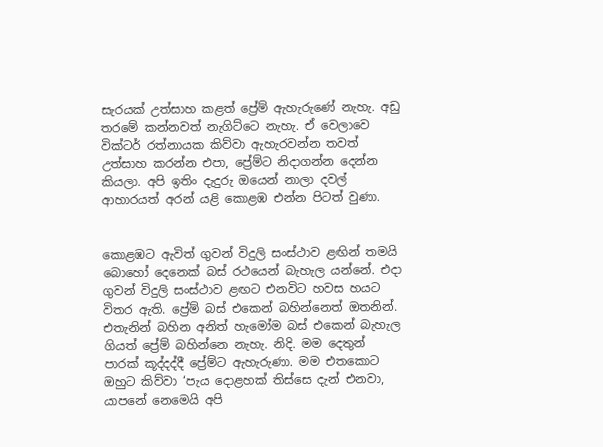සැරයක් උත්සාහ කළත් ප්‍රේම් ඇහැරුණේ නැහැ. අඩු තරමේ කන්නවත් නැගිට්ටෙ නැහැ. ඒ වෙලාවෙ වික්ටර් රත්නායක කිව්වා ඇහැරවන්න තවත් උත්සාහ කරන්න එපා, ප්‍රේම්ට නිදාගන්න දෙන්න කියලා. අපි ඉතිං දැදුරු ඔයෙන් නාලා දවල් ආහාරයත් අරන් යළි කොළඹ එන්න පිටත් වුණා.


කොළඹට ඇවිත් ගුවන් විදුලි සංස්ථාව ළඟින් තමයි බොහෝ දෙනෙක් බස් රථයෙන් බැහැල යන්නේ. එදා ගුවන් විදුලි සංස්ථාව ළඟට එනවිට හවස හයට විතර ඇති. ප්‍රේම් බස් එකෙන් බහින්නෙත් ඔතනින්. එතැනින් බහින අනිත් හැමෝම බස් එකෙන් බැහැල ගියත් ප්‍රේම් බහින්නෙ නැහැ. නිදි. මම දෙතුන් පාරක් කූද්දද්දී ප්‍රේම්ට ඇහැරුණා. මම එතකොට ඔහුට කිව්වා ‘පැය දොළහක් තිස්සෙ දැන් එනවා, යාපනේ නෙමෙයි අපි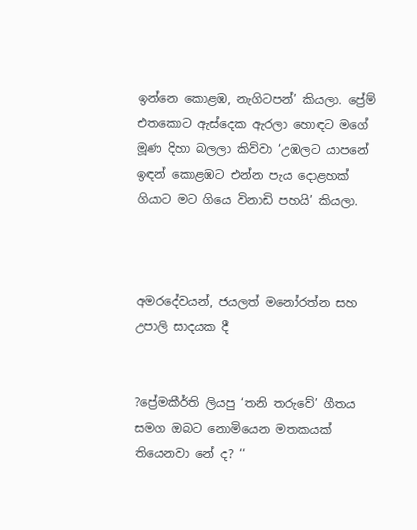ඉන්නෙ කොළඹ, නැගිටපන්’ කියලා. ප්‍රේම් එතකොට ඇස්දෙක ඇරලා හොඳට මගේ මූණ දිහා බලලා කිව්වා ‘උඹලට යාපනේ ඉඳන් කොළඹට එන්න පැය දොළහක් ගියාට මට ගියෙ විනාඩි පහයි’ කියලා.



අමරදේවයන්, ජයලත් මනෝරත්න සහ උපාලි සාදයක දී


?ප්‍රේමකීර්ති ලියපු ‘තනි තරුවේ’ ගීතය සමග ඔබට නොමියෙන මතකයක් තියෙනවා නේ ද? ‘‘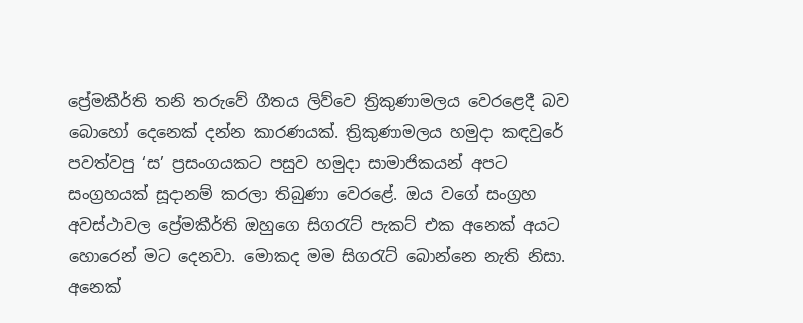ප්‍රේමකීර්ති තනි තරුවේ ගීතය ලිව්වෙ ත්‍රිකුණාමලය වෙරළෙදී බව බොහෝ දෙනෙක් දන්න කාරණයක්. ත්‍රිකුණාමලය හමුදා කඳවුරේ පවත්වපු ‘ස’ ප්‍රසංගයකට පසුව හමුදා සාමාජිකයන් අපට සංග්‍රහයක් සූදානම් කරලා තිබුණා වෙරළේ. ඔය වගේ සංග්‍රහ අවස්ථාවල ප්‍රේමකීර්ති ඔහුගෙ සිගරැට් පැකට් එක අනෙක් අයට හොරෙන් මට දෙනවා. මොකද මම සිගරැට් බොන්නෙ නැති නිසා. අනෙක්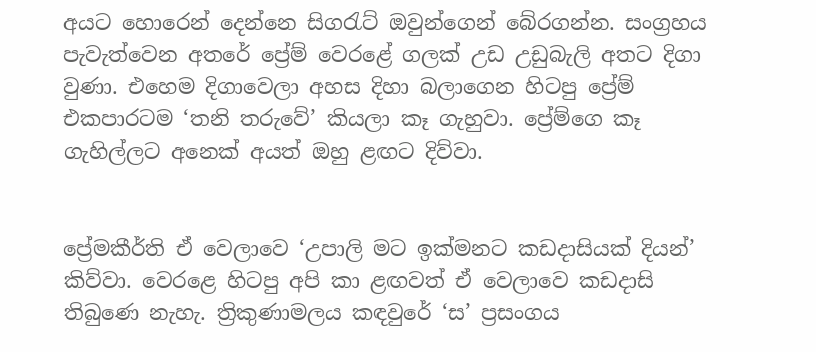අයට හොරෙන් දෙන්නෙ සිගරැට් ඔවුන්ගෙන් බේරගන්න. සංග්‍රහය පැවැත්වෙන අතරේ ප්‍රේම් වෙරළේ ගලක් උඩ උඩුබැලි අතට දිගා වුණා. එහෙම දිගාවෙලා අහස දිහා බලාගෙන හිටපු ප්‍රේම් එකපාරටම ‘තනි තරුවේ’ කියලා කෑ ගැහුවා. ප්‍රේම්ගෙ කෑ ගැහිල්ලට අනෙක් අයත් ඔහු ළඟට දිව්වා.


ප්‍රේමකීර්ති ඒ වෙලාවෙ ‘උපාලි මට ඉක්මනට කඩදාසියක් දියන්’ කිව්වා. වෙරළෙ හිටපු අපි කා ළඟවත් ඒ වෙලාවෙ කඩදාසි තිබුණෙ නැහැ. ත්‍රිකුණාමලය කඳවුරේ ‘ස’ ප්‍රසංගය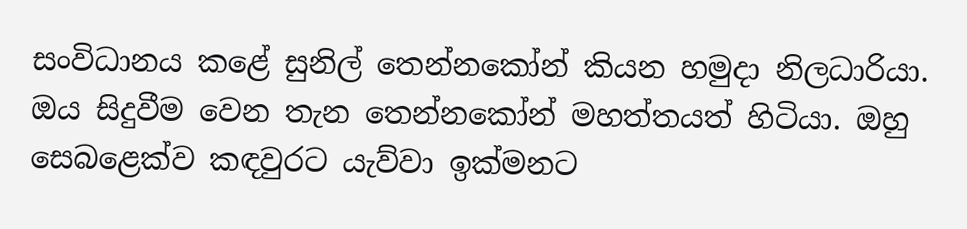සංවිධානය කළේ සුනිල් තෙන්නකෝන් කියන හමුදා නිලධාරියා. ඔය සිදුවීම වෙන තැන තෙන්නකෝන් මහත්තයත් හිටියා. ඔහු සෙබළෙක්ව කඳවුරට යැව්වා ඉක්මනට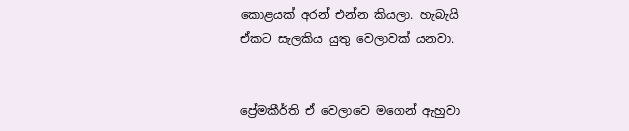කොළයක් අරන් එන්න කියලා. හැබැයි ඒකට සැලකිය යුතු වෙලාවක් යනවා.


ප්‍රේමකීර්ති ඒ වෙලාවෙ මගෙන් ඇහුවා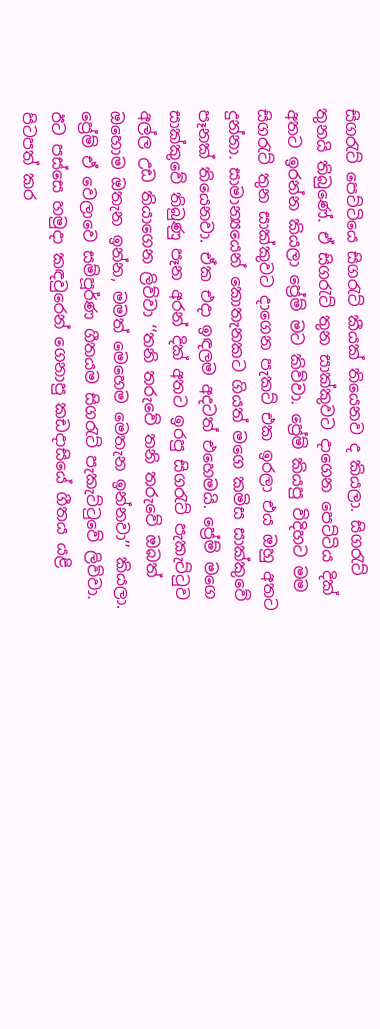සිගරැට් පෙට්ටියෙ සිගරැට් කීයක් තියෙනව ද කියලා. සිගරැට් තුනයි තිබුණේ. ඒ සිගරැට් තුන සාක්කුවට දාගෙන පෙට්ටිය දික් අතට ඉරන්න කියලා ප්‍රේම් මට කිව්වා. ප්‍රේම් කියපු විදිහට මම සිගරැට් තුන සාක්කුවට දාගෙන පැකට් එක ඉරලා එය ඔහු අතට දුන්නා. සාමාන්‍යයෙන් කොතැනකට ගියත් මගෙ කමිස සාක්කුවේ පෑනක් තියෙනවා. ඒක එදා ඉඳලම අදටත් එහෙමයි. ප්‍රේම් මගෙ සාක්කුවේ තිබුණු පෑන අරන් දික් අතට ඉරපු සිගරැට් පැකැට්ටුව අල්ල උඩ තියාගෙන ලිව්වා ‘‘තනි තරුවේ තනි තරුවේ ඔබත් ඔහොම ඔතැන ඉන්න, මමත් මෙහෙම මෙතැන ඉන්නවා’’ කියලා. ප්‍රේම් ඒ වෙලාවෙ සම්පූර්ණ ගීතයම සිගරැට් පැකැට්ටුවේ ලිව්වා. ඊට පස්සෙ හමුදා කඳවුරෙන් ගෙනාපු කඩදාසියේ ගීතය යළි පිටපත් කර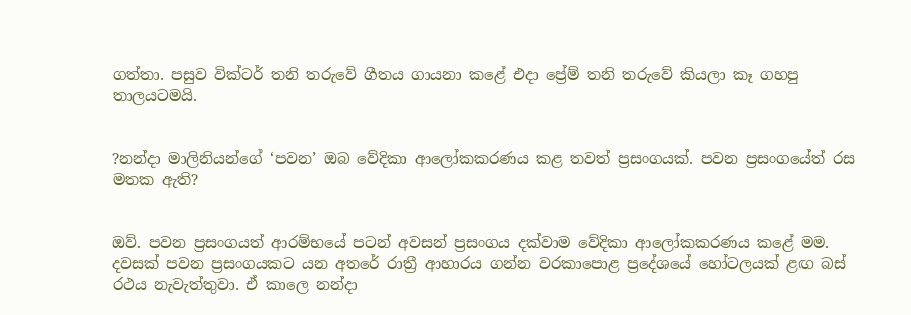ගත්තා. පසුව වික්ටර් තනි තරුවේ ගීතය ගායනා කළේ එදා ප්‍රේම් තනි තරුවේ කියලා කෑ ගහපු තාලයටමයි.


?නන්දා මාලිනියන්ගේ ‘පවන’ ඔබ වේදිකා ආලෝකකරණය කළ තවත් ප්‍රසංගයක්. පවන ප්‍රසංගයේත් රස මතක ඇති?


ඔව්. පවන ප්‍රසංගයත් ආරම්භයේ පටන් අවසන් ප්‍රසංගය දක්වාම වේදිකා ආලෝකකරණය කළේ මම. දවසක් පවන ප්‍රසංගයකට යන අතරේ රාත්‍රී ආහාරය ගන්න වරකාපොළ ප්‍රදේශයේ හෝටලයක් ළඟ බස් රථය නැවැත්තුවා. ඒ කාලෙ නන්දා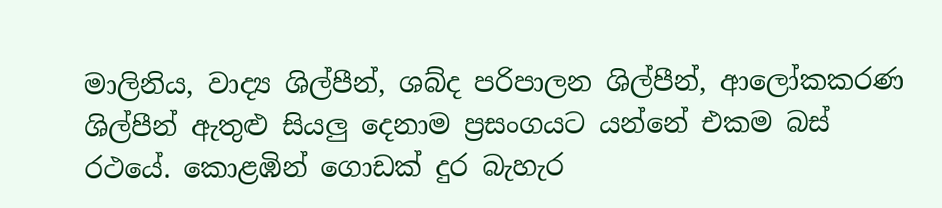මාලිනිය, වාද්‍ය ශිල්පීන්, ශබ්ද පරිපාලන ශිල්පීන්, ආලෝකකරණ ශිල්පීන් ඇතුළු සියලු දෙනාම ප්‍රසංගයට යන්නේ එකම බස් රථයේ. කොළඹින් ගොඩක් දුර බැහැර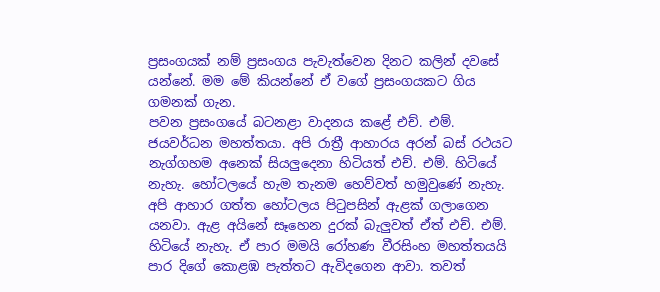ප්‍රසංගයක් නම් ප්‍රසංගය පැවැත්වෙන දිනට කලින් දවසේ යන්නේ. මම මේ කියන්නේ ඒ වගේ ප්‍රසංගයකට ගිය ගමනක් ගැන.
පවන ප්‍රසංගයේ බටනළා වාදනය කළේ එච්. එම්. ජයවර්ධන මහත්තයා. අපි රාත්‍රී ආහාරය අරන් බස් රථයට නැග්ගහම අනෙක් සියලුදෙනා හිටියත් එච්. එම්. හිටියේ නැහැ. හෝටලයේ හැම තැනම හෙව්වත් හමුවුණේ නැහැ. අපි ආහාර ගත්ත හෝටලය පිටුපසින් ඇළක් ගලාගෙන යනවා. ඇළ අයිනේ සෑහෙන දුරක් බැලුවත් ඒත් එච්. එම්. හිටියේ නැහැ. ඒ පාර මමයි රෝහණ වීරසිංහ මහත්තයයි පාර දිගේ කොළඹ පැත්තට ඇවිදගෙන ආවා. තවත්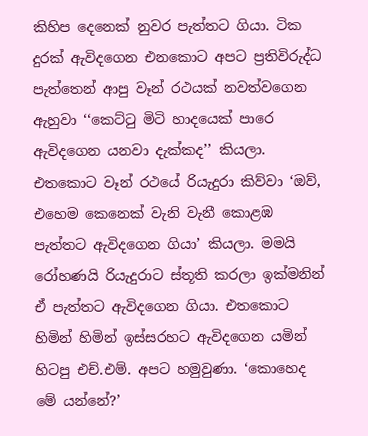කිහිප දෙනෙක් නුවර පැත්තට ගියා. ටික දුරක් ඇවිදගෙන එනකොට අපට ප්‍රතිවිරුද්ධ පැත්තෙන් ආපු වෑන් රථයක් නවත්වගෙන ඇහුවා ‘‘කෙට්ටු මිටි හාදයෙක් පාරෙ ඇවිදගෙන යනවා දැක්කද’’ කියලා. එතකොට වෑන් රථයේ රියැදුරා කිව්වා ‘ඔව්, එහෙම කෙනෙක් වැනි වැනී කොළඹ පැත්තට ඇවිදගෙන ගියා’ කියලා. මමයි රෝහණයි රියැදුරාට ස්තූති කරලා ඉක්මනින් ඒ පැත්තට ඇවිදගෙන ගියා. එතකොට හිමින් හිමින් ඉස්සරහට ඇවිදගෙන යමින් හිටපු එච්.එම්. අපට හමුවුණා. ‘කොහෙද මේ යන්නේ?’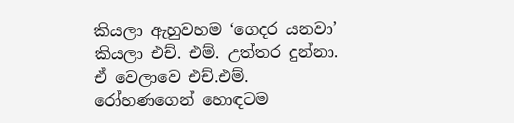කියලා ඇහුවහම ‘ගෙදර යනවා’ කියලා එච්. එම්. උත්තර දුන්නා. ඒ වෙලාවෙ එච්.එම්. රෝහණගෙන් හොඳටම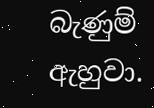බැණුම් ඇහුවා.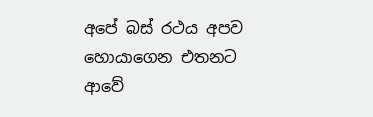අපේ බස් රථය අපව හොයාගෙන එතනට ආවේ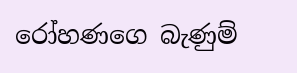රෝහණගෙ බැණුම්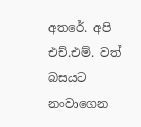අතරේ. අපි එච්.එම්. වත් බසයට නංවාගෙන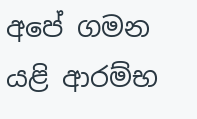අපේ ගමන යළි ආරම්භ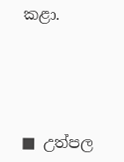කළා.





■ උත්පල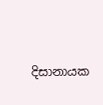දිසානායක